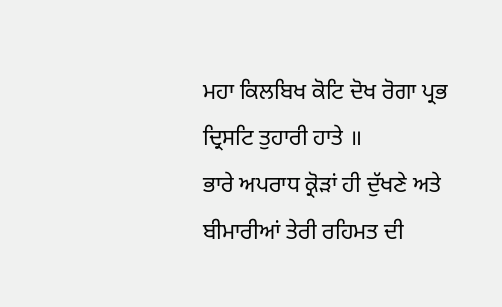ਮਹਾ ਕਿਲਬਿਖ ਕੋਟਿ ਦੋਖ ਰੋਗਾ ਪ੍ਰਭ ਦ੍ਰਿਸਟਿ ਤੁਹਾਰੀ ਹਾਤੇ ॥
ਭਾਰੇ ਅਪਰਾਧ ਕ੍ਰੋੜਾਂ ਹੀ ਦੁੱਖਣੇ ਅਤੇ ਬੀਮਾਰੀਆਂ ਤੇਰੀ ਰਹਿਮਤ ਦੀ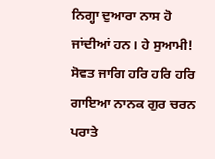ਨਿਗ੍ਹਾ ਦੁਆਰਾ ਨਾਸ ਹੋ ਜਾਂਦੀਆਂ ਹਨ। ਹੇ ਸੁਆਮੀ! ਸੋਵਤ ਜਾਗਿ ਹਰਿ ਹਰਿ ਹਰਿ ਗਾਇਆ ਨਾਨਕ ਗੁਰ ਚਰਨ ਪਰਾਤੇ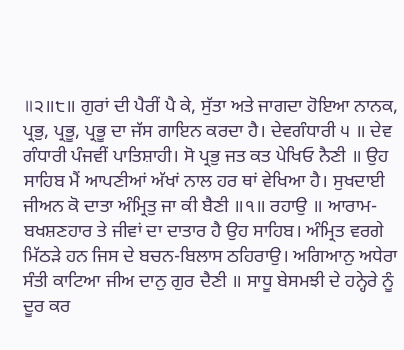॥੨॥੮॥ ਗੁਰਾਂ ਦੀ ਪੈਰੀਂ ਪੈ ਕੇ, ਸੁੱਤਾ ਅਤੇ ਜਾਗਦਾ ਹੋਇਆ ਨਾਨਕ, ਪ੍ਰਭੁ, ਪ੍ਰਭੂ, ਪ੍ਰਭੂ ਦਾ ਜੱਸ ਗਾਇਨ ਕਰਦਾ ਹੈ। ਦੇਵਗੰਧਾਰੀ ੫ ॥ ਦੇਵ ਗੰਧਾਰੀ ਪੰਜਵੀਂ ਪਾਤਿਸ਼ਾਹੀ। ਸੋ ਪ੍ਰਭੁ ਜਤ ਕਤ ਪੇਖਿਓ ਨੈਣੀ ॥ ਉਹ ਸਾਹਿਬ ਮੈਂ ਆਪਣੀਆਂ ਅੱਖਾਂ ਨਾਲ ਹਰ ਥਾਂ ਵੇਖਿਆ ਹੈ। ਸੁਖਦਾਈ ਜੀਅਨ ਕੋ ਦਾਤਾ ਅੰਮ੍ਰਿਤੁ ਜਾ ਕੀ ਬੈਣੀ ॥੧॥ ਰਹਾਉ ॥ ਆਰਾਮ-ਬਖਸ਼ਣਹਾਰ ਤੇ ਜੀਵਾਂ ਦਾ ਦਾਤਾਰ ਹੈ ਉਹ ਸਾਹਿਬ। ਅੰਮ੍ਰਿਤ ਵਰਗੇ ਮਿੱਠੜੇ ਹਨ ਜਿਸ ਦੇ ਬਚਨ-ਬਿਲਾਸ ਠਹਿਰਾਉ। ਅਗਿਆਨੁ ਅਧੇਰਾ ਸੰਤੀ ਕਾਟਿਆ ਜੀਅ ਦਾਨੁ ਗੁਰ ਦੈਣੀ ॥ ਸਾਧੂ ਬੇਸਮਝੀ ਦੇ ਹਨ੍ਹੇਰੇ ਨੂੰ ਦੂਰ ਕਰ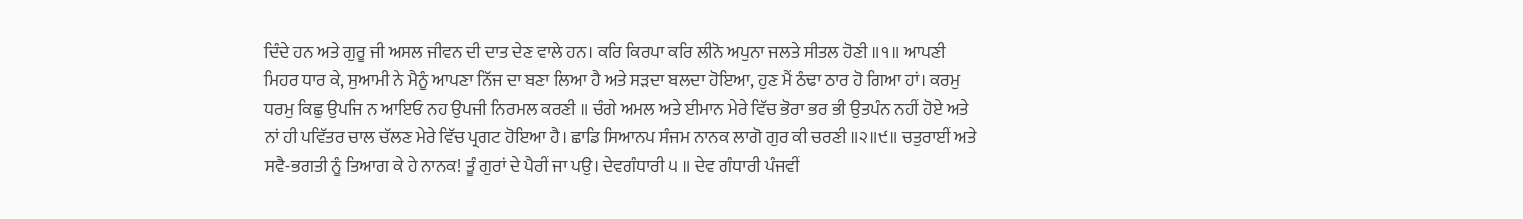ਦਿੰਦੇ ਹਨ ਅਤੇ ਗੁਰੂ ਜੀ ਅਸਲ ਜੀਵਨ ਦੀ ਦਾਤ ਦੇਣ ਵਾਲੇ ਹਨ। ਕਰਿ ਕਿਰਪਾ ਕਰਿ ਲੀਨੋ ਅਪੁਨਾ ਜਲਤੇ ਸੀਤਲ ਹੋਣੀ ॥੧॥ ਆਪਣੀ ਮਿਹਰ ਧਾਰ ਕੇ, ਸੁਆਮੀ ਨੇ ਮੈਨੂੰ ਆਪਣਾ ਨਿੱਜ ਦਾ ਬਣਾ ਲਿਆ ਹੈ ਅਤੇ ਸੜਦਾ ਬਲਦਾ ਹੋਇਆ, ਹੁਣ ਮੈਂ ਠੰਢਾ ਠਾਰ ਹੋ ਗਿਆ ਹਾਂ। ਕਰਮੁ ਧਰਮੁ ਕਿਛੁ ਉਪਜਿ ਨ ਆਇਓ ਨਹ ਉਪਜੀ ਨਿਰਮਲ ਕਰਣੀ ॥ ਚੰਗੇ ਅਮਲ ਅਤੇ ਈਮਾਨ ਮੇਰੇ ਵਿੱਚ ਭੋਰਾ ਭਰ ਭੀ ਉਤਪੰਨ ਨਹੀਂ ਹੋਏ ਅਤੇ ਨਾਂ ਹੀ ਪਵਿੱਤਰ ਚਾਲ ਚੱਲਣ ਮੇਰੇ ਵਿੱਚ ਪ੍ਰਗਟ ਹੋਇਆ ਹੈ। ਛਾਡਿ ਸਿਆਨਪ ਸੰਜਮ ਨਾਨਕ ਲਾਗੋ ਗੁਰ ਕੀ ਚਰਣੀ ॥੨॥੯॥ ਚਤੁਰਾਈਂ ਅਤੇ ਸਵੈ-ਭਗਤੀ ਨੂੰ ਤਿਆਗ ਕੇ ਹੇ ਨਾਨਕ! ਤੂੰ ਗੁਰਾਂ ਦੇ ਪੈਰੀਂ ਜਾ ਪਉ। ਦੇਵਗੰਧਾਰੀ ੫ ॥ ਦੇਵ ਗੰਧਾਰੀ ਪੰਜਵੀਂ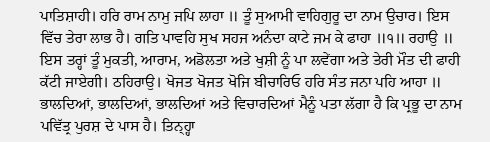ਪਾਤਿਸ਼ਾਹੀ। ਹਰਿ ਰਾਮ ਨਾਮੁ ਜਪਿ ਲਾਹਾ ॥ ਤੂੰ ਸੁਆਮੀ ਵਾਹਿਗੁਰੂ ਦਾ ਨਾਮ ਉਚਾਰ। ਇਸ ਵਿੱਚ ਤੇਰਾ ਲਾਭ ਹੈ। ਗਤਿ ਪਾਵਹਿ ਸੁਖ ਸਹਜ ਅਨੰਦਾ ਕਾਟੇ ਜਮ ਕੇ ਫਾਹਾ ॥੧॥ ਰਹਾਉ ॥ ਇਸ ਤਰ੍ਹਾਂ ਤੂੰ ਮੁਕਤੀ, ਆਰਾਮ, ਅਡੋਲਤਾ ਅਤੇ ਖੁਸ਼ੀ ਨੂੰ ਪਾ ਲਵੇਂਗਾ ਅਤੇ ਤੇਰੀ ਮੌਤ ਦੀ ਫਾਹੀ ਕੱਟੀ ਜਾਏਗੀ। ਠਹਿਰਾਉ। ਖੋਜਤ ਖੋਜਤ ਖੋਜਿ ਬੀਚਾਰਿਓ ਹਰਿ ਸੰਤ ਜਨਾ ਪਹਿ ਆਹਾ ॥ ਭਾਲਦਿਆਂ, ਭਾਲਦਿਆਂ, ਭਾਲਦਿਆਂ ਅਤੇ ਵਿਚਾਰਦਿਆਂ ਮੈਨੂੰ ਪਤਾ ਲੱਗਾ ਹੈ ਕਿ ਪ੍ਰਭੂ ਦਾ ਨਾਮ ਪਵਿੱਤ੍ਰ ਪੁਰਸ਼ ਦੇ ਪਾਸ ਹੈ। ਤਿਨ੍ਹ੍ਹਾ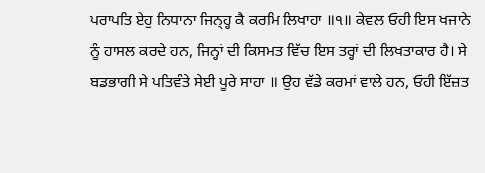ਪਰਾਪਤਿ ਏਹੁ ਨਿਧਾਨਾ ਜਿਨ੍ਹ੍ਹ ਕੈ ਕਰਮਿ ਲਿਖਾਹਾ ॥੧॥ ਕੇਵਲ ਓਹੀ ਇਸ ਖਜਾਨੇ ਨੂੰ ਹਾਸਲ ਕਰਦੇ ਹਨ, ਜਿਨ੍ਹਾਂ ਦੀ ਕਿਸਮਤ ਵਿੱਚ ਇਸ ਤਰ੍ਹਾਂ ਦੀ ਲਿਖਤਾਕਾਰ ਹੈ। ਸੇ ਬਡਭਾਗੀ ਸੇ ਪਤਿਵੰਤੇ ਸੇਈ ਪੂਰੇ ਸਾਹਾ ॥ ਉਹ ਵੱਡੇ ਕਰਮਾਂ ਵਾਲੇ ਹਨ, ਓਹੀ ਇੱਜ਼ਤ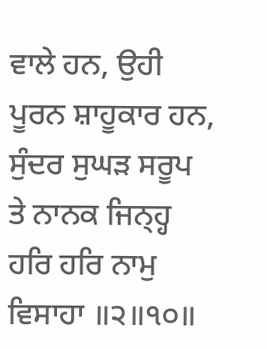ਵਾਲੇ ਹਨ, ਉਹੀ ਪੂਰਨ ਸ਼ਾਹੂਕਾਰ ਹਨ, ਸੁੰਦਰ ਸੁਘੜ ਸਰੂਪ ਤੇ ਨਾਨਕ ਜਿਨ੍ਹ੍ਹ ਹਰਿ ਹਰਿ ਨਾਮੁ ਵਿਸਾਹਾ ॥੨॥੧੦॥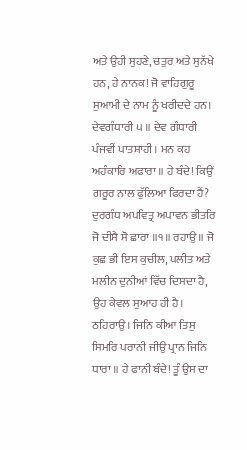ਅਤੇ ਉਹੀ ਸੁਹਣੇ, ਚਤੁਰ ਅਤੇ ਸੁਨੱਖੇ ਹਨ, ਹੇ ਨਾਨਕ! ਜੋ ਵਾਹਿਗੁਰੂ ਸੁਆਮੀ ਦੇ ਨਾਮ ਨੂੰ ਖਰੀਦਦੇ ਹਨ। ਦੇਵਗੰਧਾਰੀ ੫ ॥ ਦੇਵ ਗੰਧਾਰੀ ਪੰਜਵੀਂ ਪਾਤਸ਼ਾਹੀ। ਮਨ ਕਹ ਅਹੰਕਾਰਿ ਅਫਾਰਾ ॥ ਹੇ ਬੰਦੇ! ਕਿਉਂ ਗਰੂਰ ਨਾਲ ਫੁੱਲਿਆ ਫਿਰਦਾ ਹੈਂ? ਦੁਰਗੰਧ ਅਪਵਿਤ੍ਰ ਅਪਾਵਨ ਭੀਤਰਿ ਜੋ ਦੀਸੈ ਸੋ ਛਾਰਾ ॥੧॥ ਰਹਾਉ ॥ ਜੋ ਕੁਛ ਭੀ ਇਸ ਕੁਚੀਲ, ਪਲੀਤ ਅਤੇ ਮਲੀਨ ਦੁਨੀਆਂ ਵਿੱਚ ਦਿਸਦਾ ਹੈ, ਉਹ ਕੇਵਲ ਸੁਆਹ ਹੀ ਹੈ। ਠਹਿਰਾਉ। ਜਿਨਿ ਕੀਆ ਤਿਸੁ ਸਿਮਰਿ ਪਰਾਨੀ ਜੀਉ ਪ੍ਰਾਨ ਜਿਨਿ ਧਾਰਾ ॥ ਹੇ ਫਾਨੀ ਬੰਦੇ! ਤੂੰ ਉਸ ਦਾ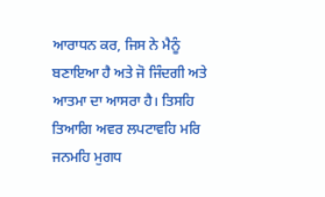ਆਰਾਧਨ ਕਰ, ਜਿਸ ਨੇ ਮੈਨੂੰ ਬਣਾਇਆ ਹੈ ਅਤੇ ਜੋ ਜਿੰਦਗੀ ਅਤੇ ਆਤਮਾ ਦਾ ਆਸਰਾ ਹੈ। ਤਿਸਹਿ ਤਿਆਗਿ ਅਵਰ ਲਪਟਾਵਹਿ ਮਰਿ ਜਨਮਹਿ ਮੁਗਧ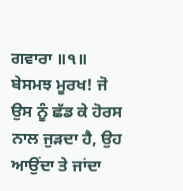ਗਵਾਰਾ ॥੧॥ ਬੇਸਮਝ ਮੂਰਖ! ਜੋ ਉਸ ਨੂੰ ਛੱਡ ਕੇ ਹੋਰਸ ਨਾਲ ਜੁੜਦਾ ਹੈ, ਉਹ ਆਉਂਦਾ ਤੇ ਜਾਂਦਾ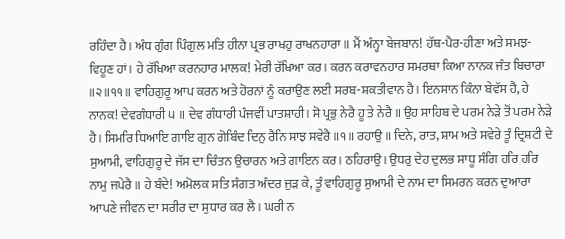ਰਹਿੰਦਾ ਹੈ। ਅੰਧ ਗੁੰਗ ਪਿੰਗੁਲ ਮਤਿ ਹੀਨਾ ਪ੍ਰਭ ਰਾਖਹੁ ਰਾਖਨਹਾਰਾ ॥ ਮੈਂ ਅੰਨ੍ਹਾ ਬੇਜਬਾਨ! ਹੱਥ-ਪੈਰ-ਹੀਣਾ ਅਤੇ ਸਮਝ-ਵਿਹੂਣ ਹਾਂ। ਹੇ ਰੱਖਿਆ ਕਰਨਹਾਰ ਮਾਲਕ! ਮੇਰੀ ਰੱਖਿਆ ਕਰ। ਕਰਨ ਕਰਾਵਨਹਾਰ ਸਮਰਥਾ ਕਿਆ ਨਾਨਕ ਜੰਤ ਬਿਚਾਰਾ ॥੨॥੧੧॥ ਵਾਹਿਗੁਰੂ ਆਪ ਕਰਨ ਅਤੇ ਹੋਰਨਾਂ ਨੂੰ ਕਰਾਉਣ ਲਈ ਸਰਬ-ਸ਼ਕਤੀਵਾਨ ਹੈ। ਇਨਸਾਨ ਕਿੰਨਾ ਬੇਵੱਸ ਹੈ, ਹੇ ਨਾਨਕ! ਦੇਵਗੰਧਾਰੀ ੫ ॥ ਦੇਵ ਗੰਧਾਰੀ ਪੰਜਵੀਂ ਪਾਤਸ਼ਾਹੀ। ਸੋ ਪ੍ਰਭੁ ਨੇਰੈ ਹੂ ਤੇ ਨੇਰੈ ॥ ਉਹ ਸਾਹਿਬ ਦੇ ਪਰਮ ਨੇੜੇ ਤੋਂ ਪਰਮ ਨੇੜੇ ਹੈ। ਸਿਮਰਿ ਧਿਆਇ ਗਾਇ ਗੁਨ ਗੋਬਿੰਦ ਦਿਨੁ ਰੈਨਿ ਸਾਝ ਸਵੇਰੈ ॥੧॥ ਰਹਾਉ ॥ ਦਿਨੇ, ਰਾਤ, ਸ਼ਾਮ ਅਤੇ ਸਵੇਰੇ ਤੂੰ ਦ੍ਰਿਸ਼ਟੀ ਦੇ ਸੁਆਮੀ, ਵਾਹਿਗੁਰੂ ਦੇ ਜੱਸ ਦਾ ਚਿੰਤਨ ਉਚਾਰਨ ਅਤੇ ਗਾਇਨ ਕਰ। ਠਹਿਰਾਉ। ਉਧਰੁ ਦੇਹ ਦੁਲਭ ਸਾਧੂ ਸੰਗਿ ਹਰਿ ਹਰਿ ਨਾਮੁ ਜਪੇਰੈ ॥ ਹੇ ਬੰਦੇ! ਅਮੋਲਕ ਸਤਿ ਸੰਗਤ ਅੰਦਰ ਜੁੜ ਕੇ, ਤੂੰ ਵਾਹਿਗੁਰੂ ਸੁਆਮੀ ਦੇ ਨਾਮ ਦਾ ਸਿਮਰਨ ਕਰਨ ਦੁਆਰਾ ਆਪਣੇ ਜੀਵਨ ਦਾ ਸਰੀਰ ਦਾ ਸੁਧਾਰ ਕਰ ਲੈ। ਘਰੀ ਨ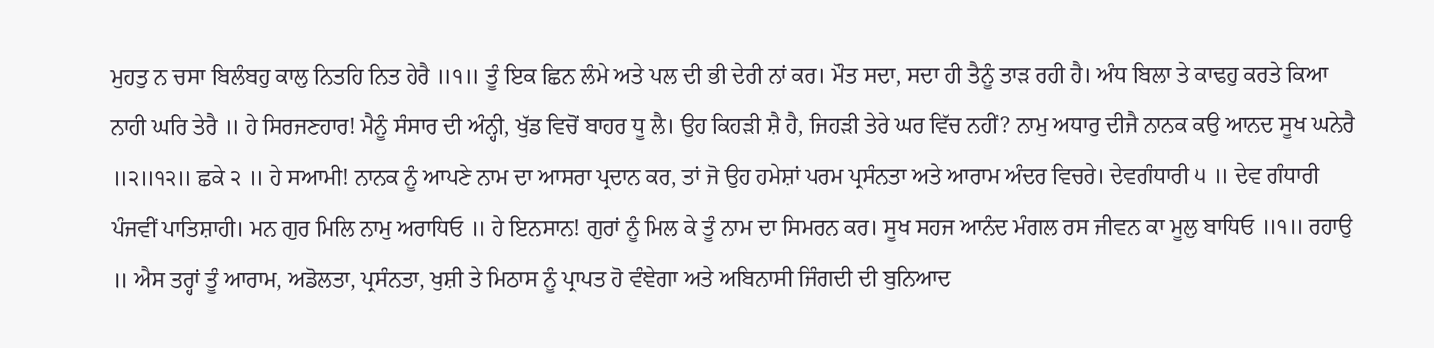ਮੁਹਤੁ ਨ ਚਸਾ ਬਿਲੰਬਹੁ ਕਾਲੁ ਨਿਤਹਿ ਨਿਤ ਹੇਰੈ ॥੧॥ ਤੂੰ ਇਕ ਛਿਨ ਲੰਮੇ ਅਤੇ ਪਲ ਦੀ ਭੀ ਦੇਰੀ ਨਾਂ ਕਰ। ਮੌਤ ਸਦਾ, ਸਦਾ ਹੀ ਤੈਨੂੰ ਤਾੜ ਰਹੀ ਹੈ। ਅੰਧ ਬਿਲਾ ਤੇ ਕਾਢਹੁ ਕਰਤੇ ਕਿਆ ਨਾਹੀ ਘਰਿ ਤੇਰੈ ॥ ਹੇ ਸਿਰਜਣਹਾਰ! ਮੈਨੂੰ ਸੰਸਾਰ ਦੀ ਅੰਨ੍ਹੀ, ਖੁੱਡ ਵਿਚੋਂ ਬਾਹਰ ਧੂ ਲੈ। ਉਹ ਕਿਹੜੀ ਸ਼ੈ ਹੈ, ਜਿਹੜੀ ਤੇਰੇ ਘਰ ਵਿੱਚ ਨਹੀਂ? ਨਾਮੁ ਅਧਾਰੁ ਦੀਜੈ ਨਾਨਕ ਕਉ ਆਨਦ ਸੂਖ ਘਨੇਰੈ ॥੨॥੧੨॥ ਛਕੇ ੨ ॥ ਹੇ ਸਆਮੀ! ਨਾਨਕ ਨੂੰ ਆਪਣੇ ਨਾਮ ਦਾ ਆਸਰਾ ਪ੍ਰਦਾਨ ਕਰ, ਤਾਂ ਜੋ ਉਹ ਹਮੇਸ਼ਾਂ ਪਰਮ ਪ੍ਰਸੰਨਤਾ ਅਤੇ ਆਰਾਮ ਅੰਦਰ ਵਿਚਰੇ। ਦੇਵਗੰਧਾਰੀ ੫ ॥ ਦੇਵ ਗੰਧਾਰੀ ਪੰਜਵੀਂ ਪਾਤਿਸ਼ਾਹੀ। ਮਨ ਗੁਰ ਮਿਲਿ ਨਾਮੁ ਅਰਾਧਿਓ ॥ ਹੇ ਇਨਸਾਨ! ਗੁਰਾਂ ਨੂੰ ਮਿਲ ਕੇ ਤੂੰ ਨਾਮ ਦਾ ਸਿਮਰਨ ਕਰ। ਸੂਖ ਸਹਜ ਆਨੰਦ ਮੰਗਲ ਰਸ ਜੀਵਨ ਕਾ ਮੂਲੁ ਬਾਧਿਓ ॥੧॥ ਰਹਾਉ ॥ ਐਸ ਤਰ੍ਹਾਂ ਤੂੰ ਆਰਾਮ, ਅਡੋਲਤਾ, ਪ੍ਰਸੰਨਤਾ, ਖੁਸ਼ੀ ਤੇ ਮਿਠਾਸ ਨੂੰ ਪ੍ਰਾਪਤ ਹੋ ਵੰਞੇਗਾ ਅਤੇ ਅਬਿਨਾਸੀ ਜਿੰਗਦੀ ਦੀ ਬੁਨਿਆਦ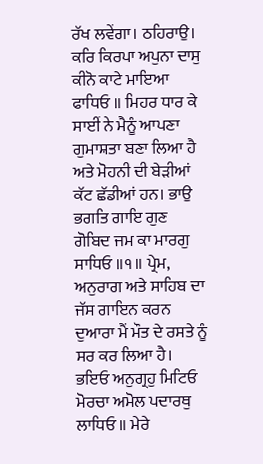ਰੱਖ ਲਵੇਂਗਾ। ਠਹਿਰਾਉ। ਕਰਿ ਕਿਰਪਾ ਅਪੁਨਾ ਦਾਸੁ ਕੀਨੋ ਕਾਟੇ ਮਾਇਆ ਫਾਧਿਓ ॥ ਮਿਹਰ ਧਾਰ ਕੇ ਸਾਈਂ ਨੇ ਮੈਨੂੰ ਆਪਣਾ ਗੁਮਾਸ਼ਤਾ ਬਣਾ ਲਿਆ ਹੈ ਅਤੇ ਮੋਹਨੀ ਦੀ ਬੇੜੀਆਂ ਕੱਟ ਛੱਡੀਆਂ ਹਨ। ਭਾਉ ਭਗਤਿ ਗਾਇ ਗੁਣ ਗੋਬਿਦ ਜਮ ਕਾ ਮਾਰਗੁ ਸਾਧਿਓ ॥੧॥ ਪ੍ਰੇਮ, ਅਨੁਰਾਗ ਅਤੇ ਸਾਹਿਬ ਦਾ ਜੱਸ ਗਾਇਨ ਕਰਨ ਦੁਆਰਾ ਮੈਂ ਮੌਤ ਦੇ ਰਸਤੇ ਨੂੰ ਸਰ ਕਰ ਲਿਆ ਹੈ। ਭਇਓ ਅਨੁਗ੍ਰਹੁ ਮਿਟਿਓ ਮੋਰਚਾ ਅਮੋਲ ਪਦਾਰਥੁ ਲਾਧਿਓ ॥ ਮੇਰੇ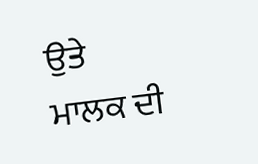ਉਤੇ ਮਾਲਕ ਦੀ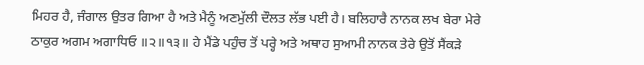ਮਿਹਰ ਹੈ, ਜੰਗਾਲ ਉਤਰ ਗਿਆ ਹੈ ਅਤੇ ਮੈਨੂੰ ਅਣਮੁੱਲੀ ਦੌਲਤ ਲੱਭ ਪਈ ਹੈ। ਬਲਿਹਾਰੈ ਨਾਨਕ ਲਖ ਬੇਰਾ ਮੇਰੇ ਠਾਕੁਰ ਅਗਮ ਅਗਾਧਿਓ ॥੨॥੧੩॥ ਹੇ ਮੈਂਡੇ ਪਹੁੰਚ ਤੋਂ ਪਰ੍ਹੇ ਅਤੇ ਅਥਾਹ ਸੁਆਮੀ ਨਾਨਕ ਤੇਰੇ ਉਤੋਂ ਸੈਂਕੜੇ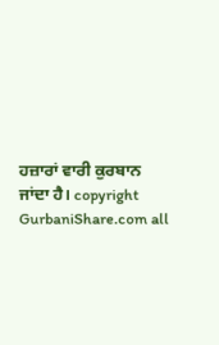ਹਜ਼ਾਰਾਂ ਵਾਰੀ ਕੁਰਬਾਨ ਜਾਂਦਾ ਹੈ। copyright GurbaniShare.com all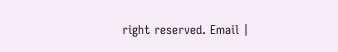right reserved. Email |